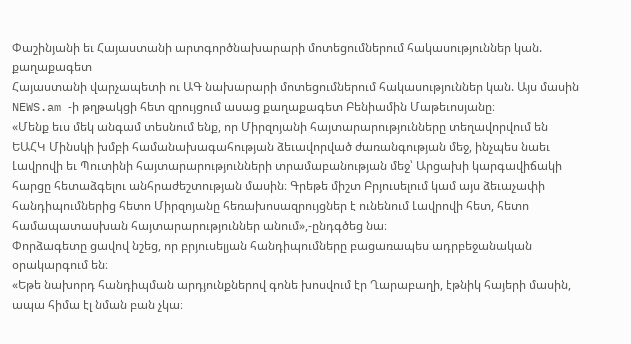Փաշինյանի եւ Հայաստանի արտգործնախարարի մոտեցումներում հակասություններ կան. քաղաքագետ
Հայաստանի վարչապետի ու ԱԳ նախարարի մոտեցումներում հակասություններ կան. Այս մասին NEWS.am -ի թղթակցի հետ զրույցում ասաց քաղաքագետ Բենիամին Մաթեւոսյանը։
«Մենք եւս մեկ անգամ տեսնում ենք, որ Միրզոյանի հայտարարությունները տեղավորվում են ԵԱՀԿ Մինսկի խմբի համանախագահության ձեւավորված ժառանգության մեջ, ինչպես նաեւ Լավրովի եւ Պուտինի հայտարարությունների տրամաբանության մեջ՝ Արցախի կարգավիճակի հարցը հետաձգելու անհրաժեշտության մասին։ Գրեթե միշտ Բրյուսելում կամ այս ձեւաչափի հանդիպումներից հետո Միրզոյանը հեռախոսազրույցներ է ունենում Լավրովի հետ, հետո համապատասխան հայտարարություններ անում»,-ընդգծեց նա։
Փորձագետը ցավով նշեց, որ բրյուսելյան հանդիպումները բացառապես ադրբեջանական օրակարգում են։
«Եթե նախորդ հանդիպման արդյունքներով գոնե խոսվում էր Ղարաբաղի, էթնիկ հայերի մասին, ապա հիմա էլ նման բան չկա։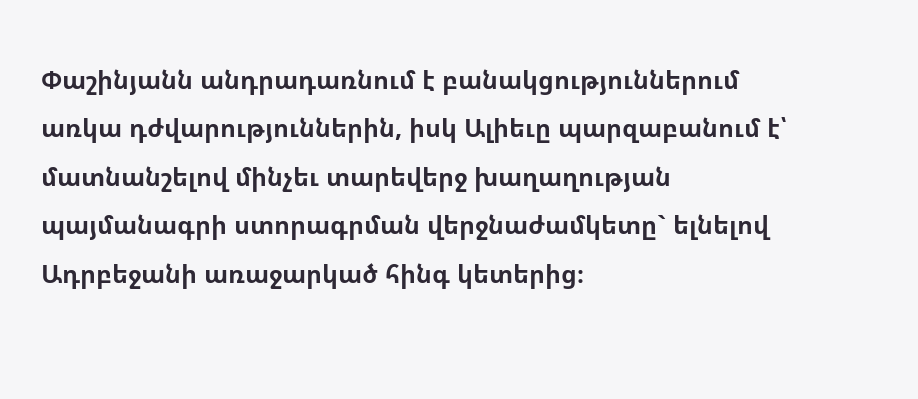Փաշինյանն անդրադառնում է բանակցություններում առկա դժվարություններին, իսկ Ալիեւը պարզաբանում է՝ մատնանշելով մինչեւ տարեվերջ խաղաղության պայմանագրի ստորագրման վերջնաժամկետը` ելնելով Ադրբեջանի առաջարկած հինգ կետերից։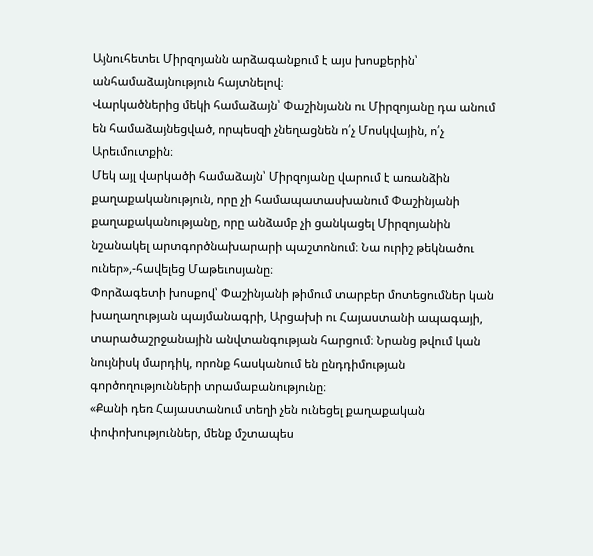Այնուհետեւ Միրզոյանն արձագանքում է այս խոսքերին՝ անհամաձայնություն հայտնելով։
Վարկածներից մեկի համաձայն՝ Փաշինյանն ու Միրզոյանը դա անում են համաձայնեցված, որպեսզի չնեղացնեն ո՛չ Մոսկվային, ո՛չ Արեւմուտքին։
Մեկ այլ վարկածի համաձայն՝ Միրզոյանը վարում է առանձին քաղաքականություն, որը չի համապատասխանում Փաշինյանի քաղաքականությանը, որը անձամբ չի ցանկացել Միրզոյանին նշանակել արտգործնախարարի պաշտոնում։ Նա ուրիշ թեկնածու ուներ»,-հավելեց Մաթեւոսյանը։
Փորձագետի խոսքով՝ Փաշինյանի թիմում տարբեր մոտեցումներ կան խաղաղության պայմանագրի, Արցախի ու Հայաստանի ապագայի, տարածաշրջանային անվտանգության հարցում։ Նրանց թվում կան նույնիսկ մարդիկ, որոնք հասկանում են ընդդիմության գործողությունների տրամաբանությունը։
«Քանի դեռ Հայաստանում տեղի չեն ունեցել քաղաքական փոփոխություններ, մենք մշտապես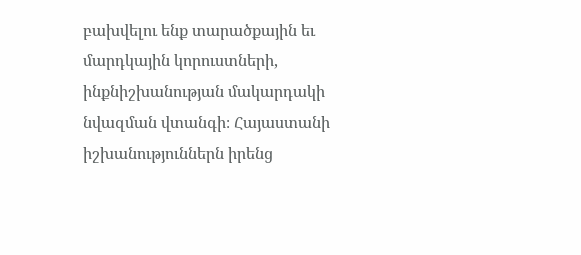բախվելու ենք տարածքային եւ մարդկային կորուստների, ինքնիշխանության մակարդակի նվազման վտանգի։ Հայաստանի իշխանություններն իրենց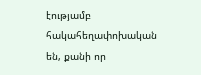էությամբ հակահեղափոխական են, քանի որ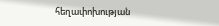հեղափոխության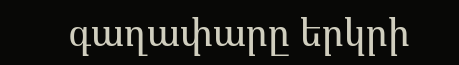գաղափարը երկրի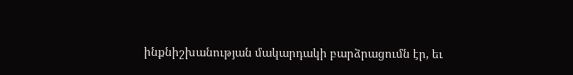ինքնիշխանության մակարդակի բարձրացումն էր, եւ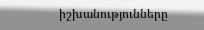իշխանությունները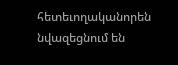հետեւողականորեն նվազեցնում են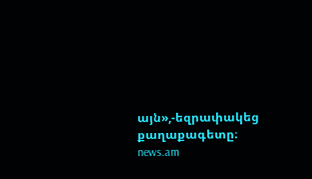այն»,-եզրափակեց քաղաքագետը։
news.am